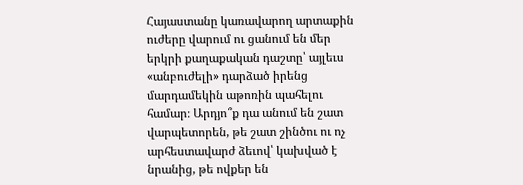Հայաստանը կառավարող արտաքին ուժերը վարում ու ցանում են մեր երկրի քաղաքական դաշտը՝ այլեւս «անբուժելի» դարձած իրենց մարդամեկին աթոռին պահելու համար։ Արդյո՞ք դա անում են շատ վարպետորեն, թե շատ շինծու ու ոչ արհեստավարժ ձեւով՝ կախված է նրանից, թե ովքեր են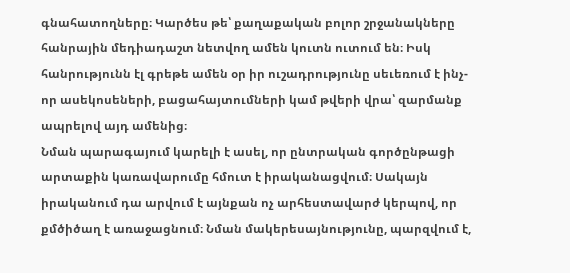գնահատողները։ Կարծես թե՝ քաղաքական բոլոր շրջանակները հանրային մեդիադաշտ նետվող ամեն կուտն ուտում են։ Իսկ հանրությունն էլ գրեթե ամեն օր իր ուշադրությունը սեւեռում է ինչ-որ ասեկոսեների, բացահայտումների կամ թվերի վրա՝ զարմանք ապրելով այդ ամենից։
Նման պարագայում կարելի է ասել, որ ընտրական գործընթացի արտաքին կառավարումը հմուտ է իրականացվում։ Սակայն իրականում դա արվում է այնքան ոչ արհեստավարժ կերպով, որ քմծիծաղ է առաջացնում։ Նման մակերեսայնությունը, պարզվում է,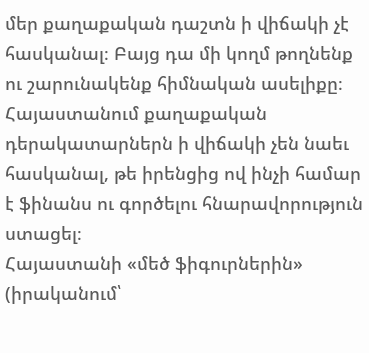մեր քաղաքական դաշտն ի վիճակի չէ հասկանալ։ Բայց դա մի կողմ թողնենք ու շարունակենք հիմնական ասելիքը։ Հայաստանում քաղաքական դերակատարներն ի վիճակի չեն նաեւ հասկանալ, թե իրենցից ով ինչի համար է ֆինանս ու գործելու հնարավորություն ստացել։
Հայաստանի «մեծ ֆիգուրներին» (իրականում՝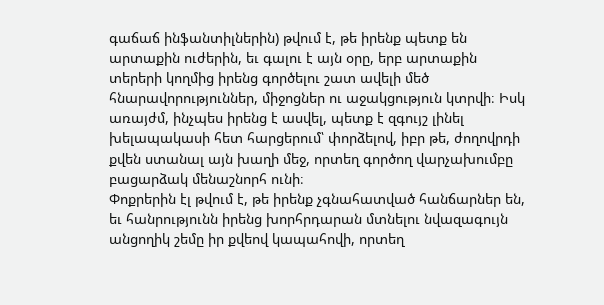գաճաճ ինֆանտիլներին) թվում է, թե իրենք պետք են արտաքին ուժերին, եւ գալու է այն օրը, երբ արտաքին տերերի կողմից իրենց գործելու շատ ավելի մեծ հնարավորություններ, միջոցներ ու աջակցություն կտրվի։ Իսկ առայժմ, ինչպես իրենց է ասվել, պետք է զգույշ լինել խելապակասի հետ հարցերում՝ փորձելով, իբր թե, ժողովրդի քվեն ստանալ այն խաղի մեջ, որտեղ գործող վարչախումբը բացարձակ մենաշնորհ ունի։
Փոքրերին էլ թվում է, թե իրենք չգնահատված հանճարներ են, եւ հանրությունն իրենց խորհրդարան մտնելու նվազագույն անցողիկ շեմը իր քվեով կապահովի, որտեղ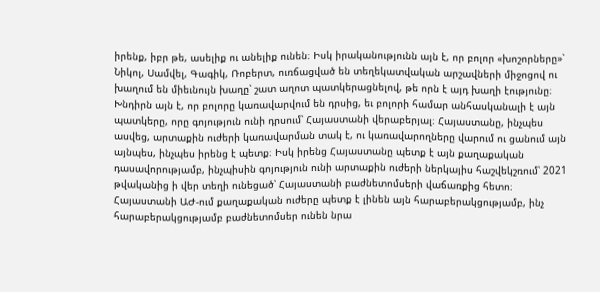իրենք, իբր թե, ասելիք ու անելիք ունեն։ Իսկ իրականությունն այն է, որ բոլոր «խոշորները»՝ Նիկոլ, Սամվել, Գագիկ, Ռոբերտ, ուռճացված են տեղեկատվական արշավների միջոցով ու խաղում են միեւնույն խաղը՝ շատ աղոտ պատկերացնելով, թե որն է այդ խաղի էությունը։
Խնդիրն այն է, որ բոլորը կառավարվում են դրսից, եւ բոլորի համար անհասկանալի է այն պատկերը, որը գոյություն ունի դրսում՝ Հայաստանի վերաբերյալ։ Հայաստանը, ինչպես ասվեց, արտաքին ուժերի կառավարման տակ է, ու կառավարողները վարում ու ցանում այն այնպես, ինչպես իրենց է պետք։ Իսկ իրենց Հայաստանը պետք է այն քաղաքական դասավորությամբ, ինչպիսին գոյություն ունի արտաքին ուժերի ներկայիս հաշվեկշռում՝ 2021 թվականից ի վեր տեղի ունեցած՝ Հայաստանի բաժնետոմսերի վաճառքից հետո։ Հայաստանի ԱԺ-ում քաղաքական ուժերը պետք է լինեն այն հարաբերակցությամբ, ինչ հարաբերակցությամբ բաժնետոմսեր ունեն նրա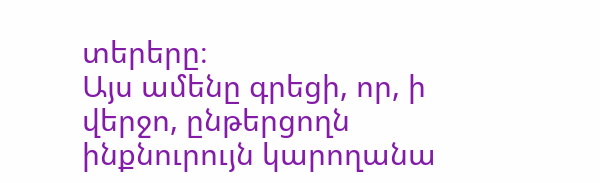տերերը։
Այս ամենը գրեցի, որ, ի վերջո, ընթերցողն ինքնուրույն կարողանա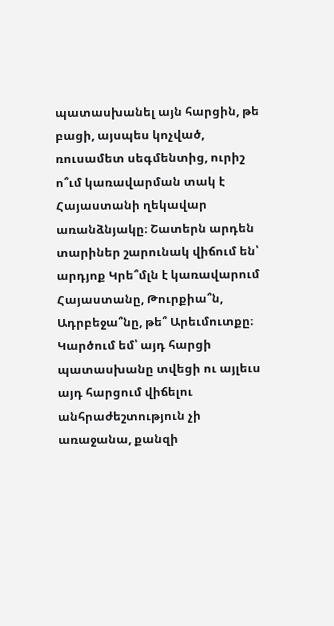պատասխանել այն հարցին, թե բացի, այսպես կոչված, ռուսամետ սեգմենտից, ուրիշ ո՞ւմ կառավարման տակ է Հայաստանի ղեկավար առանձնյակը։ Շատերն արդեն տարիներ շարունակ վիճում են՝ արդյոք Կրե՞մլն է կառավարում Հայաստանը, Թուրքիա՞ն, Ադրբեջա՞նը, թե՞ Արեւմուտքը։ Կարծում եմ՝ այդ հարցի պատասխանը տվեցի ու այլեւս այդ հարցում վիճելու անհրաժեշտություն չի առաջանա, քանզի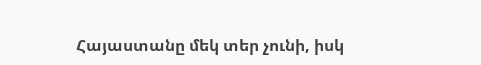Հայաստանը մեկ տեր չունի, իսկ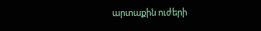արտաքին ուժերի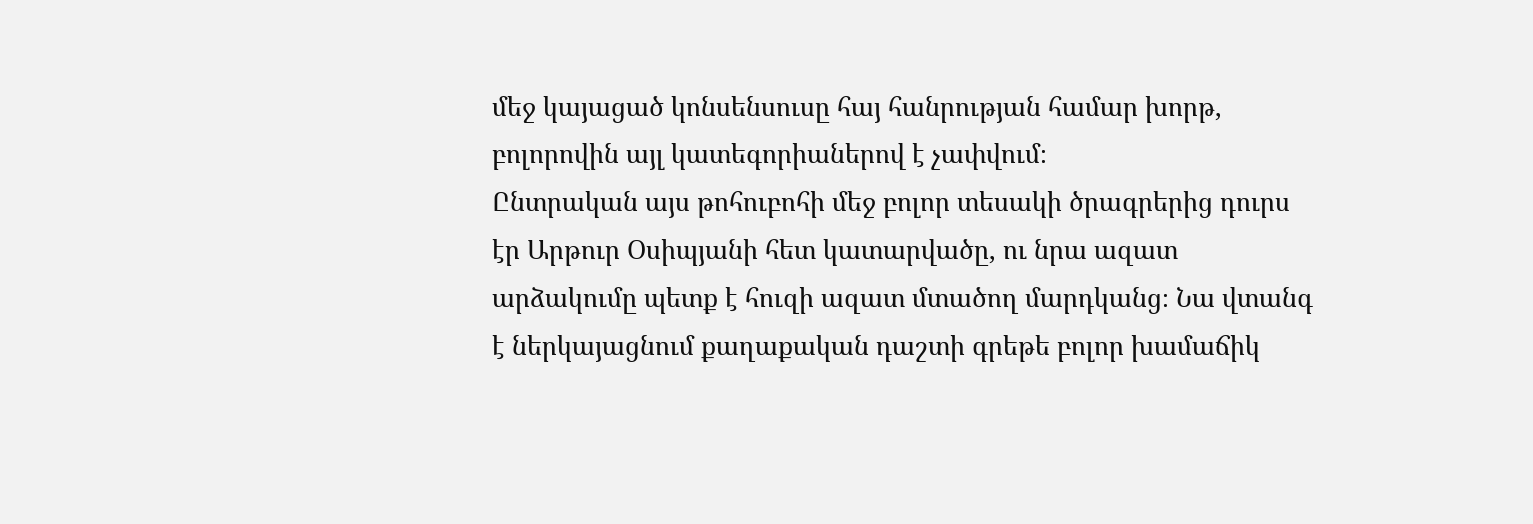մեջ կայացած կոնսենսուսը հայ հանրության համար խորթ, բոլորովին այլ կատեգորիաներով է չափվում։
Ընտրական այս թոհուբոհի մեջ բոլոր տեսակի ծրագրերից դուրս էր Արթուր Օսիպյանի հետ կատարվածը, ու նրա ազատ արձակումը պետք է հուզի ազատ մտածող մարդկանց։ Նա վտանգ է ներկայացնում քաղաքական դաշտի գրեթե բոլոր խամաճիկ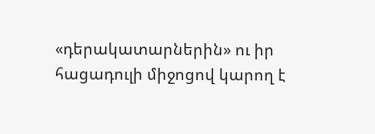«դերակատարներին» ու իր հացադուլի միջոցով կարող է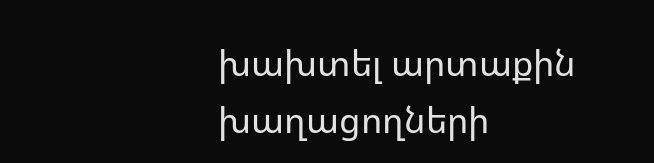խախտել արտաքին խաղացողների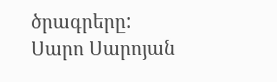ծրագրերը:
Սարո Սարոյան